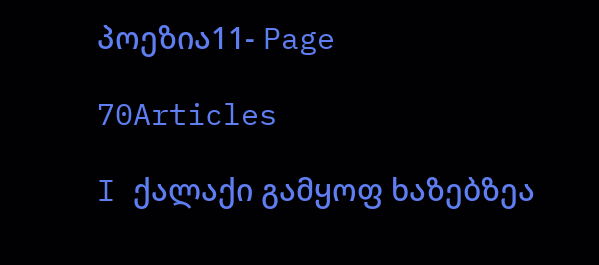პოეზია11- Page

70Articles

I ქალაქი გამყოფ ხაზებზეა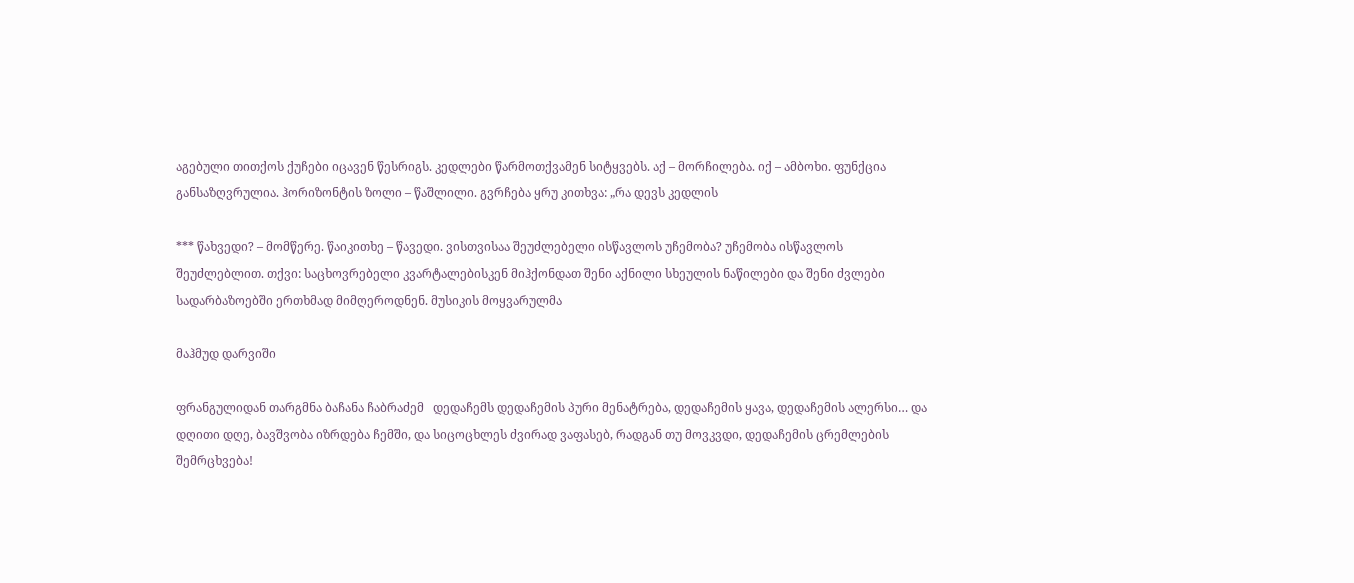აგებული თითქოს ქუჩები იცავენ წესრიგს. კედლები წარმოთქვამენ სიტყვებს. აქ – მორჩილება. იქ – ამბოხი. ფუნქცია განსაზღვრულია. ჰორიზონტის ზოლი – წაშლილი. გვრჩება ყრუ კითხვა: „რა დევს კედლის

*** წახვედი? – მომწერე. წაიკითხე – წავედი. ვისთვისაა შეუძლებელი ისწავლოს უჩემობა? უჩემობა ისწავლოს შეუძლებლით. თქვი: საცხოვრებელი კვარტალებისკენ მიჰქონდათ შენი აქნილი სხეულის ნაწილები და შენი ძვლები სადარბაზოებში ერთხმად მიმღეროდნენ. მუსიკის მოყვარულმა

მაჰმუდ დარვიში

ფრანგულიდან თარგმნა ბაჩანა ჩაბრაძემ   დედაჩემს დედაჩემის პური მენატრება, დედაჩემის ყავა, დედაჩემის ალერსი… და დღითი დღე, ბავშვობა იზრდება ჩემში, და სიცოცხლეს ძვირად ვაფასებ, რადგან თუ მოვკვდი, დედაჩემის ცრემლების შემრცხვება!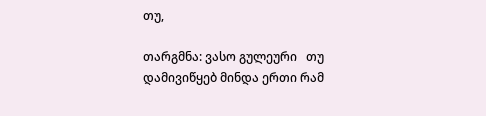თუ,

თარგმნა: ვასო გულეური   თუ დამივიწყებ მინდა ერთი რამ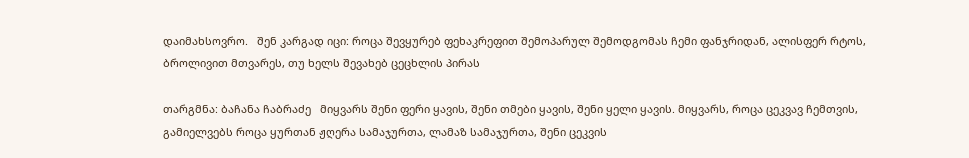დაიმახსოვრო.   შენ კარგად იცი: როცა შევყურებ ფეხაკრეფით შემოპარულ შემოდგომას ჩემი ფანჯრიდან, ალისფერ რტოს, ბროლივით მთვარეს, თუ ხელს შევახებ ცეცხლის პირას

თარგმნა: ბაჩანა ჩაბრაძე   მიყვარს შენი ფერი ყავის, შენი თმები ყავის, შენი ყელი ყავის. მიყვარს, როცა ცეკვავ ჩემთვის, გამიელვებს როცა ყურთან ჟღერა სამაჯურთა, ლამაზ სამაჯურთა, შენი ცეკვის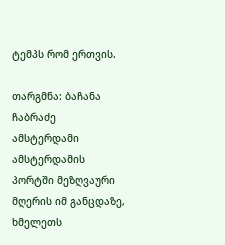ტემპს რომ ერთვის.

თარგმნა: ბაჩანა ჩაბრაძე   ამსტერდამი   ამსტერდამის პორტში მეზღვაური მღერის იმ განცდაზე, ხმელეთს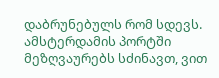დაბრუნებულს რომ სდევს. ამსტერდამის პორტში მეზღვაურებს სძინავთ, ვით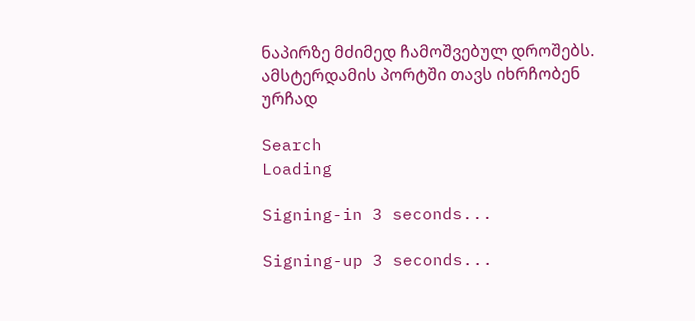ნაპირზე მძიმედ ჩამოშვებულ დროშებს. ამსტერდამის პორტში თავს იხრჩობენ ურჩად

Search
Loading

Signing-in 3 seconds...

Signing-up 3 seconds...